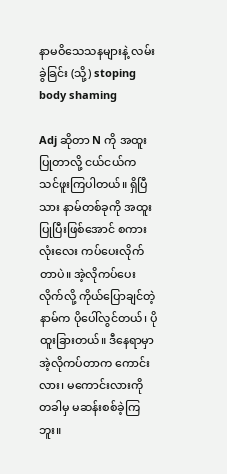နာမဝိသေသနများနဲ့ လမ်းခွဲခြင်း (သို့) stoping body shaming

Adj ဆိုတာ N ကို အထူးပြုတာလို့ ငယ်ငယ်က သင်ဖူးကြပါတယ်။ ရှိပြီသား နာမ်တစ်ခုကို အထူးပြုပြီးဖြစ်အောင် စကားလုံးလေး ကပ်ပေးလိုက်တာပဲ။ အဲ့လိုကပ်ပေးလိုက်လို့ ကိုယ်ပြောချင်တဲ့ နာမ်က ပိုပေါ်လွင်တယ်၊ ပိုထူးခြားတယ်။ ဒီနေရာမှာ အဲ့လိုကပ်တာက ကောင်းလား၊ မကောင်းလားကို တခါမှ မဆန်းစစ်ခဲ့ကြဘူး။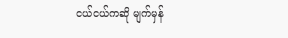ငယ်ငယ်ကဆို မျက်မှန်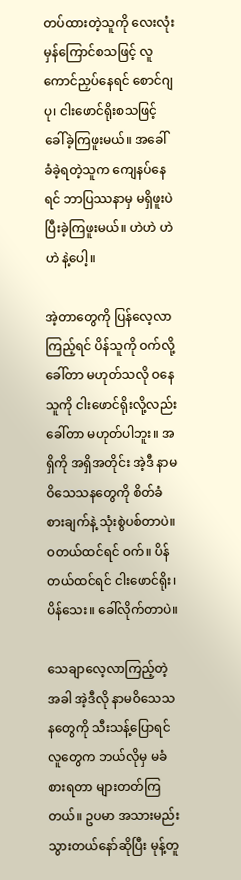တပ်ထားတဲ့သူကို လေးလုံး မှန်ကြောင်စသဖြင့် လူကောင်ညှပ်နေရင် စောင်ဂျပု၊ ငါးဖောင်ရိုးစသဖြင့် ခေါ်ခဲ့ကြဖူးမယ်။ အခေါ်ခံခဲ့ရတဲ့သူက ကျေနပ်နေရင် ဘာပြဿနာမှ မရှိဖူးပဲ ပြီးခဲ့ကြဖူးမယ်။ ဟဲဟဲ ဟဲဟဲ နဲ့ပေါ့။

အဲ့တာတွေကို ပြန်လေ့လာကြည့်ရင် ပိန်သူကို ဝက်လို့ ခေါ်တာ မဟုတ်သလို ဝနေသူကို ငါးဖောင်ရိုးလို့လည်း ခေါ်တာ မဟုတ်ပါဘူး။ အရှိကို အရှိအတိုင်း အဲ့ဒီ နာမဝိသေသနတွေကို စိတ်ခံစားချက်နဲ့ သုံးစွဲပစ်တာပဲ။ ဝတယ်ထင်ရင် ဝက်။ ပိန်တယ်ထင်ရင် ငါးဖောင်ရိုး၊ ပိန်သေး။ ခေါ်လိုက်တာပဲ။

သေချာလေ့လာကြည့်တဲ့အခါ အဲ့ဒီလို နာမဝိသေသနတွေကို သီးသန့်ပြောရင် လူတွေက ဘယ်လိုမှ မခံစားရတာ များတတ်ကြတယ်။ ဥပမာ အသားမည်းသွားတယ်နော်ဆိုပြီး မုန့်တူ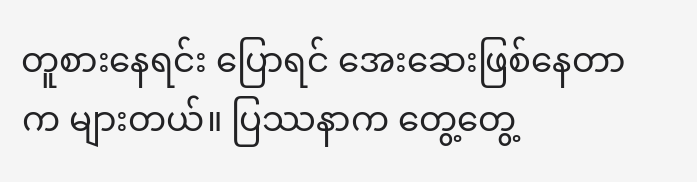တူစားနေရင်း ပြောရင် အေးဆေးဖြစ်နေတာက များတယ်။ ပြဿနာက တွေ့တွေ့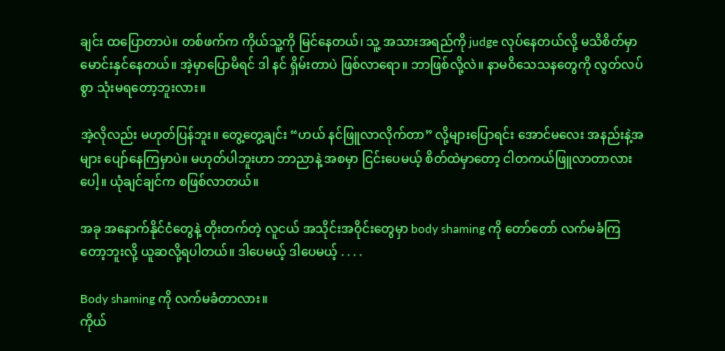ချင်း ထပြောတာပဲ။ တစ်ဖက်က ကိုယ်သူ့ကို မြင်နေတယ်၊ သူ့ အသားအရည်ကို judge လုပ်နေတယ်လို့ မသိစိတ်မှာ မောင်းနှင်နေတယ်။ အဲ့မှာပြောမိရင် ဒါ နင် ရှိမ်းတာပဲ ဖြစ်လာရော။ ဘာဖြစ်လို့လဲ။ နာမဝိသေသနတွေကို လွတ်လပ်စွာ သုံးမရတော့ဘူးလား။

အဲ့လိုလည်း မဟုတ်ပြန်ဘူး။ တွေ့တွေ့ချင်း “ဟယ် နင်ဖြူလာလိုက်တာ” လို့များပြောရင်း အောင်မလေး အနည်းနဲ့အများ ပျော်နေကြမှာပဲ။ မဟုတ်ပါဘူးဟာ ဘာညာနဲ့ အစမှာ ငြင်းပေမယ့် စိတ်ထဲမှာတော့ ငါတကယ်ဖြူလာတာလားပေါ့။ ယုံချင်ချင်က စဖြစ်လာတယ်။

အခု အနောက်နိုင်ငံတွေနဲ့ တိုးတက်တဲ့ လူငယ် အသိုင်းအဝိုင်းတွေမှာ body shaming ကို တော်တော် လက်မခံကြတော့ဘူးလို့ ယူဆလို့ရပါတယ်။ ဒါပေမယ့် ဒါပေမယ့် . . . .

Body shaming ကို လက်မခံတာလား။
ကိုယ်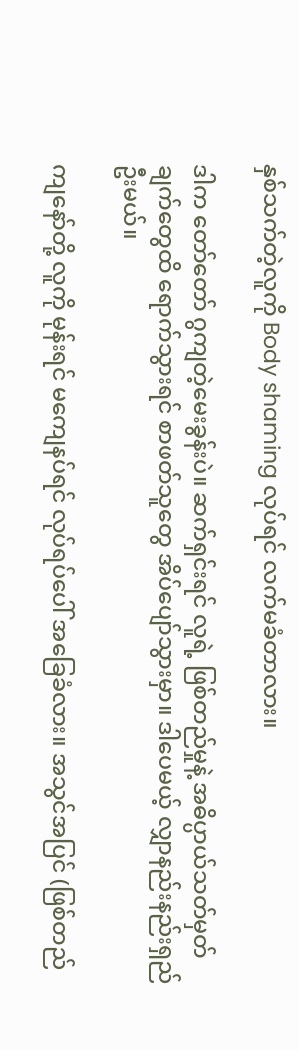နှစ်သက်တဲ့လူကို Body shaming လုပ်ရင် လက်မခံတာလား။

ဒါက တော်တော် ဂွကျတဲ့မေးခွန်းပဲ။ ဆက်ရှင်းရင် လူရဲ့ ဖြစ်တည်မှုနဲ့ အဓိပ္ပာယ်သတ်မှတ်ချက်တွေထိ ရောက်သွားရင် စာဖတ်သူတွေ အိပ်ပျော်သွားမှာ။ ဒါပေမယ့် လျှာနည်းနည်းရှည်ဦးမယ်။

ကျနော်တို့ လူကို မုန်းရင် မကျေနပ်ရင် လုပ်ရပ်ပေါ် အခြေခံလား။ အသွင်အပြင် (ဖြစ်တည်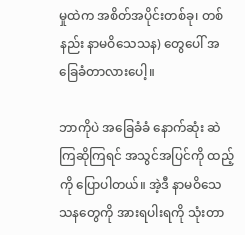မှုထဲက အစိတ်အပိုင်းတစ်ခု၊ တစ်နည်း နာမဝိသေသန) တွေပေါ် အခြေခံတာလားပေါ့။

ဘာကိုပဲ အခြေခံခံ နောက်ဆုံး ဆဲကြဆိုကြရင် အသွင်အပြင်ကို ထည့်ကို ပြောပါတယ်။ အဲ့ဒီ နာမဝိသေသနတွေကို အားရပါးရကို သုံးတာ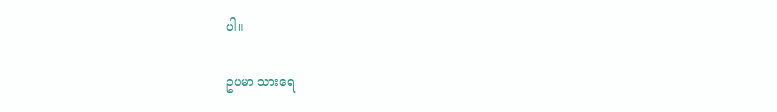ပါ။

ဥပမာ သားရေ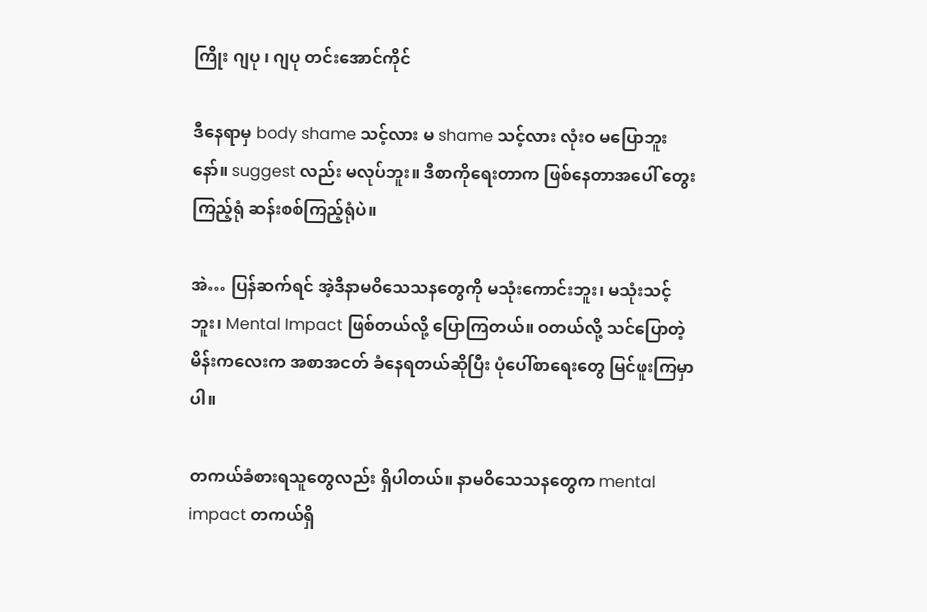ကြိုး ဂျပု ၊ ဂျပု တင်းအောင်ကိုင်

ဒီနေရာမှ body shame သင့်လား မ shame သင့်လား လုံးဝ မပြောဘူးနော်။ suggest လည်း မလုပ်ဘူး။ ဒီစာကိုရေးတာက ဖြစ်နေတာအပေါ် တွေးကြည့်ရုံ ဆန်းစစ်ကြည့်ရုံပဲ။

အဲ… ပြန်ဆက်ရင် အဲ့ဒီနာမဝိသေသနတွေကို မသုံးကောင်းဘူး၊ မသုံးသင့်ဘူး၊ Mental Impact ဖြစ်တယ်လို့ ပြောကြတယ်။ ဝတယ်လို့ သင်ပြောတဲ့ မိန်းကလေးက အစာအငတ် ခံနေရတယ်ဆိုပြီး ပုံပေါ်စာရေးတွေ မြင်ဖူးကြမှာပါ။

တကယ်ခံစားရသူတွေလည်း ရှိပါတယ်။ နာမဝိသေသနတွေက mental impact တကယ်ရှိ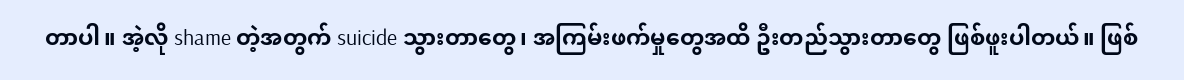တာပါ။ အဲ့လို shame တဲ့အတွက် suicide သွားတာတွေ၊ အကြမ်းဖက်မှုတွေအထိ ဦးတည်သွားတာတွေ ဖြစ်ဖူးပါတယ်။ ဖြစ်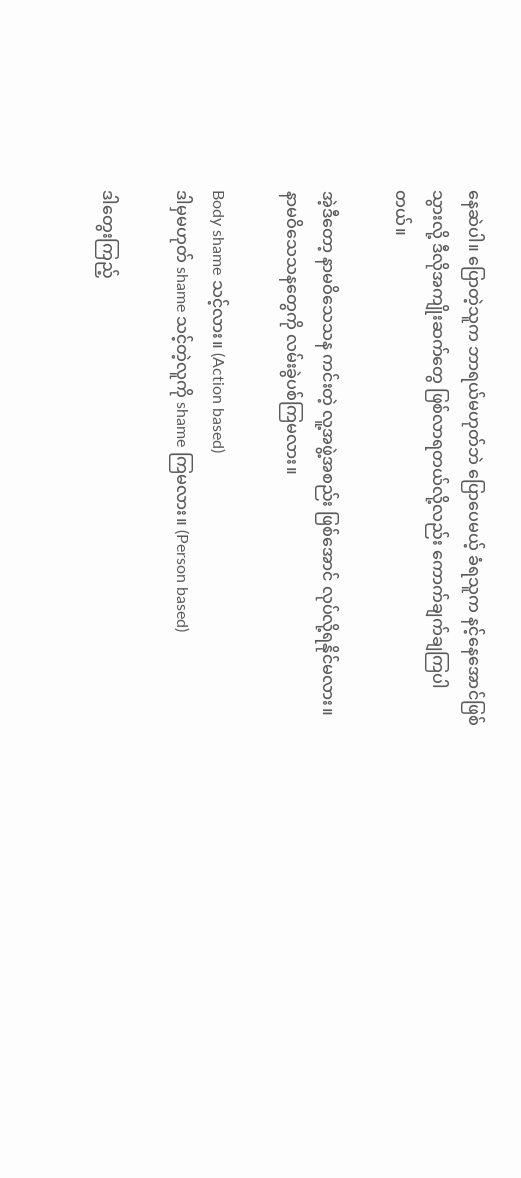နေဆဲပါ။ ပြောတဲ့သူက ဘာရယ်မဟုတ်ဘဲ ပြောပေမယ့် ခံရသူက နင့်နေအောင်ဖြစ်သွားလို့ ဒီလိုအကျိုးဆက်တွေ ဖြစ်လာရတယ်လို့လည်း ကောက်ချက်ချကြပါတယ်။

အဲ့ဒီတော့ နာမဝိသေသန ကင်းတဲ့ လူ့အဖွဲ့အစည်း ဖြစ်အောင် လုပ်လို့ရနိုင်မလား။ နာမဝိသေသနတွေကို လမ်းခွဲပစ်ကြမလား။

Body shame သင့်လား။ (Action based)
ဒါမှမဟုတ် shame သင့်တဲ့လူကို shame ကြမလား။ (Person based)

ဒါတွေးကြည့်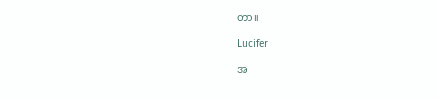တာ။

Lucifer

အ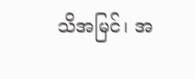သိအမြင်၊ အ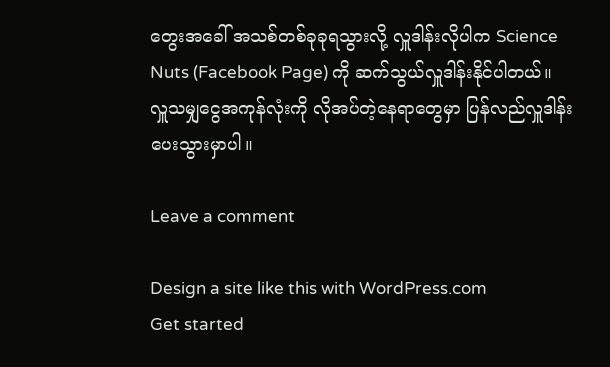တွေးအခေါ် အသစ်တစ်ခုခုရသွားလို့ လှူဒါန်းလိုပါက Science Nuts (Facebook Page) ကို ဆက်သွယ်လှူဒါန်းနိုင်ပါတယ်။
လှူသမျှငွေအကုန်လုံးကို လိုအပ်တဲ့နေရာတွေမှာ ပြန်လည်လှူဒါန်းပေးသွားမှာပါ။

Leave a comment

Design a site like this with WordPress.com
Get started